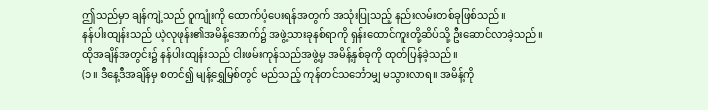ဤသည်မှာ ချန်ကျဲ့သည် ဝူကျုံးကို ထောက်ပံ့ပေးရန်အတွက် အသုံးပြုသည့် နည်းလမ်းတစ်ခုဖြစ်သည်။
နန်ပါးထျန်းသည် ယဲ့လုဖုန်း၏အမိန့်အောက်၌ အဖွဲ့သားခုနစ်ရာကို ရှန်းထောင်ကူးတို့ဆိပ်သို့ ဦးဆောင်လာခဲ့သည်။
ထိုအချိန်အတွင်း၌ နန်ပါးထျန်းသည် ငါးဖမ်းကုန်သည်အဖွဲ့မှ အမိန့်နှစ်ခုကို ထုတ်ပြန်ခဲ့သည်။
(၁။ ဒီနေ့ဒီအချိန်မှ စတင်၍ မျန့်ရွှေမြစ်တွင် မည်သည့် ကုန်တင်သင်္ဘောမျှ မသွားလာရ။ အမိန့်ကို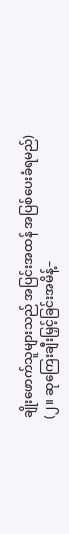ချိုးဖောက်သူများသည် အပြင်းအထန် အပြစ်ပေးခံရမည်)
(၂။ ဆုကြေးချီးမြှင့်ခြင်းအမိန့်–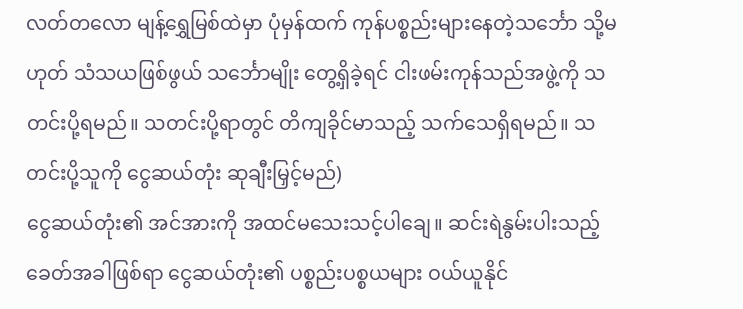လတ်တလော မျန့်ရွှေမြစ်ထဲမှာ ပုံမှန်ထက် ကုန်ပစ္စည်းများနေတဲ့သင်္ဘော သို့မဟုတ် သံသယဖြစ်ဖွယ် သင်္ဘောမျိုး တွေ့ရှိခဲ့ရင် ငါးဖမ်းကုန်သည်အဖွဲ့ကို သတင်းပို့ရမည်။ သတင်းပို့ရာတွင် တိကျခိုင်မာသည့် သက်သေရှိရမည်။ သတင်းပို့သူကို ငွေဆယ်တုံး ဆုချီးမြှင့်မည်)
ငွေဆယ်တုံး၏ အင်အားကို အထင်မသေးသင့်ပါချေ။ ဆင်းရဲနွမ်းပါးသည့် ခေတ်အခါဖြစ်ရာ ငွေဆယ်တုံး၏ ပစ္စည်းပစ္စယများ ဝယ်ယူနိုင်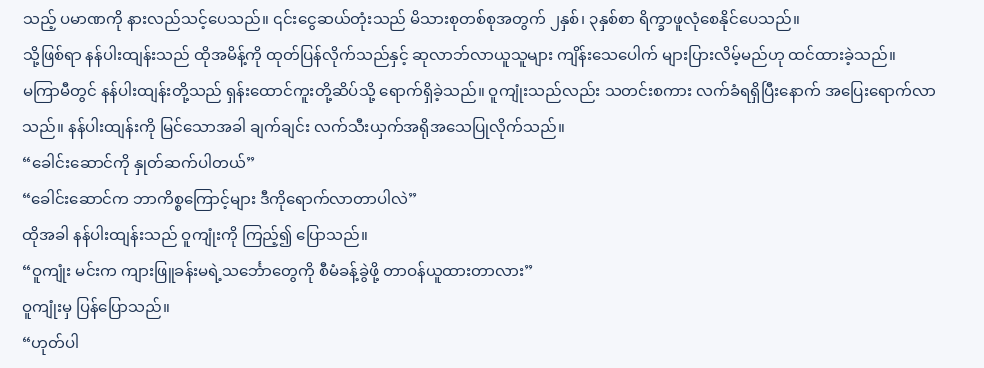သည့် ပမာဏကို နားလည်သင့်ပေသည်။ ၎င်းငွေဆယ်တုံးသည် မိသားစုတစ်စုအတွက် ၂နှစ်၊ ၃နှစ်စာ ရိက္ခာဖူလုံစေနိုင်ပေသည်။
သို့ဖြစ်ရာ နန်ပါးထျန်းသည် ထိုအမိန့်ကို ထုတ်ပြန်လိုက်သည်နှင့် ဆုလာဘ်လာယူသူများ ကျိန်းသေပေါက် များပြားလိမ့်မည်ဟု ထင်ထားခဲ့သည်။
မကြာမီတွင် နန်ပါးထျန်းတို့သည် ရှန်းထောင်ကူးတို့ဆိပ်သို့ ရောက်ရှိခဲ့သည်။ ဝူကျုံးသည်လည်း သတင်းစကား လက်ခံရရှိပြီးနောက် အပြေးရောက်လာသည်။ နန်ပါးထျန်းကို မြင်သောအခါ ချက်ချင်း လက်သီးယှက်အရိုအသေပြုလိုက်သည်။
“ခေါင်းဆောင်ကို နှုတ်ဆက်ပါတယ်”
“ခေါင်းဆောင်က ဘာကိစ္စကြောင့်များ ဒီကိုရောက်လာတာပါလဲ”
ထိုအခါ နန်ပါးထျန်းသည် ဝူကျုံးကို ကြည့်၍ ပြောသည်။
“ဝူကျုံး မင်းက ကျားဖြူခန်းမရဲ့သင်္ဘောတွေကို စီမံခန့်ခွဲဖို့ တာဝန်ယူထားတာလား”
ဝူကျုံးမှ ပြန်ပြောသည်။
“ဟုတ်ပါ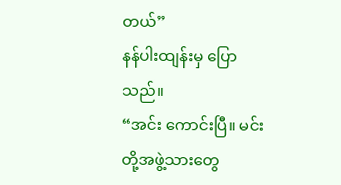တယ်”
နန်ပါးထျန်းမှ ပြောသည်။
“အင်း ကောင်းပြီ။ မင်းတို့အဖွဲ့သားတွေ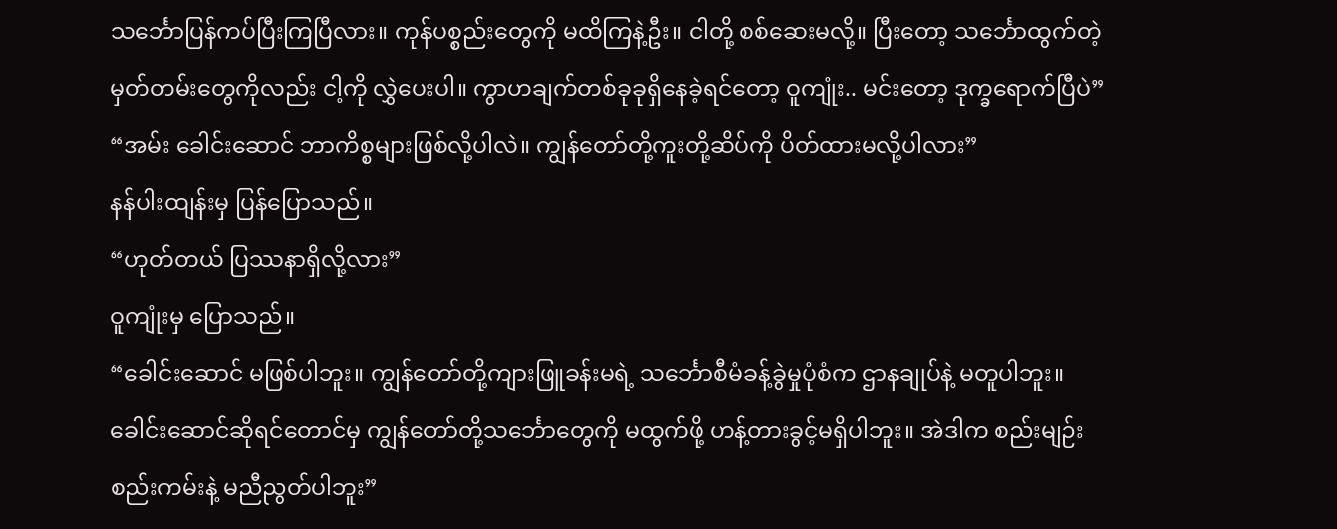သင်္ဘောပြန်ကပ်ပြီးကြပြီလား။ ကုန်ပစ္စည်းတွေကို မထိကြနဲ့ဦး။ ငါတို့ စစ်ဆေးမလို့။ ပြီးတော့ သင်္ဘောထွက်တဲ့မှတ်တမ်းတွေကိုလည်း ငါ့ကို လွှဲပေးပါ။ ကွာဟချက်တစ်ခုခုရှိနေခဲ့ရင်တော့ ဝူကျုံး.. မင်းတော့ ဒုက္ခရောက်ပြီပဲ”
“အမ်း ခေါင်းဆောင် ဘာကိစ္စများဖြစ်လို့ပါလဲ။ ကျွန်တော်တို့ကူးတို့ဆိပ်ကို ပိတ်ထားမလို့ပါလား”
နန်ပါးထျန်းမှ ပြန်ပြောသည်။
“ဟုတ်တယ် ပြဿနာရှိလို့လား”
ဝူကျုံးမှ ပြောသည်။
“ခေါင်းဆောင် မဖြစ်ပါဘူး။ ကျွန်တော်တို့ကျားဖြူခန်းမရဲ့ သင်္ဘောစီမံခန့်ခွဲမှုပုံစံက ဌာနချုပ်နဲ့ မတူပါဘူး။ ခေါင်းဆောင်ဆိုရင်တောင်မှ ကျွန်တော်တို့သင်္ဘောတွေကို မထွက်ဖို့ ဟန့်တားခွင့်မရှိပါဘူး။ အဲဒါက စည်းမျဉ်းစည်းကမ်းနဲ့ မညီညွတ်ပါဘူး”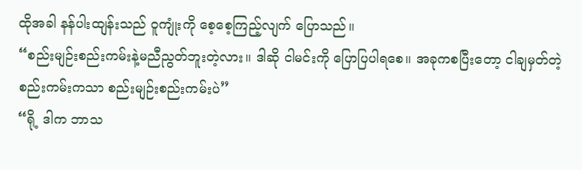ထိုအခါ နန်ပါးထျန်းသည် ဝူကျုံးကို စေ့စေ့ကြည့်လျက် ပြောသည်။
“စည်းမျဉ်းစည်းကမ်းနဲ့မညီညွတ်ဘူးတဲ့လား။ ဒါဆို ငါမင်းကို ပြောပြပါရစေ။ အခုကစပြီးတော့ ငါချမှတ်တဲ့စည်းကမ်းကသာ စည်းမျဉ်းစည်းကမ်းပဲ”
“ရို့ ဒါက ဘာသ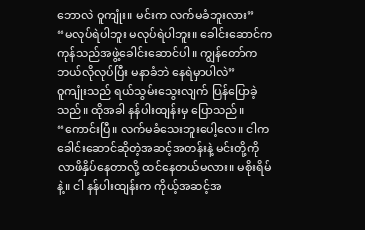ဘောလဲ ဝူကျုံး။ မင်းက လက်မခံဘူးလား”
“မလုပ်ရဲပါဘူး မလုပ်ရဲပါဘူး။ ခေါင်းဆောင်က ကုန်သည်အဖွဲ့ခေါင်းဆောင်ပါ။ ကျွန်တော်က ဘယ်လိုလုပ်ပြီး မနာခံဘဲ နေရဲမှာပါလဲ”
ဝူကျုံးသည် ရယ်သွမ်းသွေးလျက် ပြန်ပြောခဲ့သည်။ ထိုအခါ နန်ပါးထျန်းမှ ပြောသည်။
“ကောင်းပြီ။ လက်မခံသေးဘူးပေါ့လေ။ ငါက ခေါင်းဆောင်ဆိုတဲ့အဆင့်အတန်းနဲ့ မင်းတို့ကို လာဖိနှိပ်နေတာလို့ ထင်နေတယ်မလား။ မစိုးရိမ်နဲ့။ ငါ နန်ပါးထျန်းက ကိုယ့်အဆင့်အ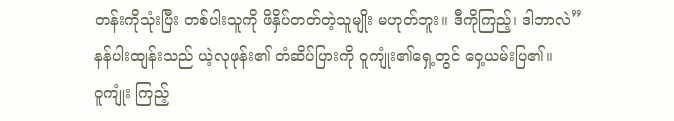တန်းကိုသုံးပြီး တစ်ပါးသူကို ဖိနှိပ်တတ်တဲ့သူမျိုး မဟုတ်ဘူး။ ဒီကိုကြည့်၊ ဒါဘာလဲ”
နန်ပါးထျန်းသည် ယဲ့လုဖုန်း၏ တံဆိပ်ပြားကို ဝူကျုံး၏ရှေ့တွင် ဝှေ့ယမ်းပြ၏။
ဝူကျုံး ကြည့်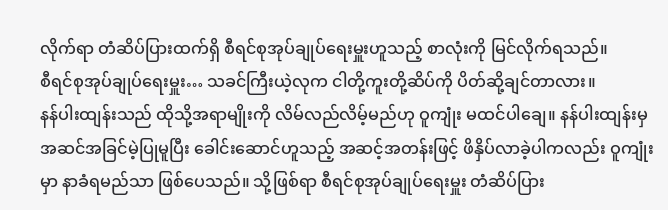လိုက်ရာ တံဆိပ်ပြားထက်ရှိ စီရင်စုအုပ်ချုပ်ရေးမှူးဟူသည့် စာလုံးကို မြင်လိုက်ရသည်။
စီရင်စုအုပ်ချုပ်ရေးမှူး… သခင်ကြီးယဲ့လုက ငါတို့ကူးတို့ဆိပ်ကို ပိတ်ဆို့ချင်တာလား။
နန်ပါးထျန်းသည် ထိုသို့အရာမျိုးကို လိမ်လည်လိမ့်မည်ဟု ဝူကျုံး မထင်ပါချေ။ နန်ပါးထျန်းမှ အဆင်အခြင်မဲ့ပြုမူပြီး ခေါင်းဆောင်ဟူသည့် အဆင့်အတန်းဖြင့် ဖိနှိပ်လာခဲ့ပါကလည်း ဝူကျုံးမှာ နာခံရမည်သာ ဖြစ်ပေသည်။ သို့ဖြစ်ရာ စီရင်စုအုပ်ချုပ်ရေးမှူး တံဆိပ်ပြား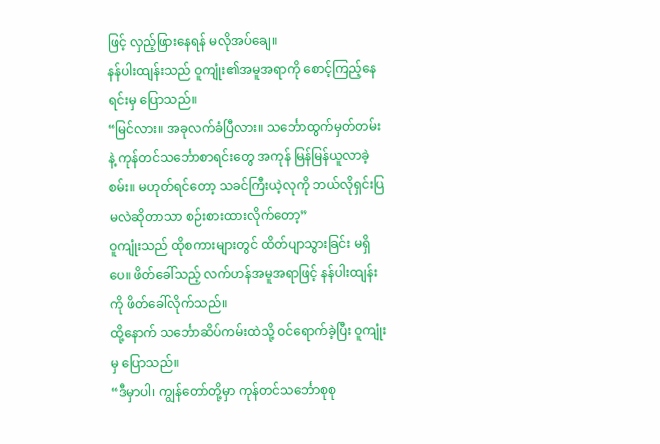ဖြင့် လှည့်ဖြားနေရန် မလိုအပ်ချေ။
နန်ပါးထျန်းသည် ဝူကျုံး၏အမူအရာကို စောင့်ကြည့်နေရင်းမှ ပြောသည်။
“မြင်လား။ အခုလက်ခံပြီလား။ သင်္ဘောထွက်မှတ်တမ်းနဲ့ ကုန်တင်သင်္ဘောစာရင်းတွေ အကုန် မြန်မြန်ယူလာခဲ့စမ်း။ မဟုတ်ရင်တော့ သခင်ကြီးယဲ့လုကို ဘယ်လိုရှင်းပြမလဲဆိုတာသာ စဉ်းစားထားလိုက်တော့”
ဝူကျုံးသည် ထိုစကားများတွင် ထိတ်ပျာသွားခြင်း မရှိပေ။ ဖိတ်ခေါ်သည့် လက်ဟန်အမူအရာဖြင့် နန်ပါးထျန်းကို ဖိတ်ခေါ်လိုက်သည်။
ထို့နောက် သင်္ဘောဆိပ်ကမ်းထဲသို့ ဝင်ရောက်ခဲ့ပြီး ဝူကျုံးမှ ပြောသည်။
“ဒီမှာပါ၊ ကျွန်တော်တို့မှာ ကုန်တင်သင်္ဘောစုစု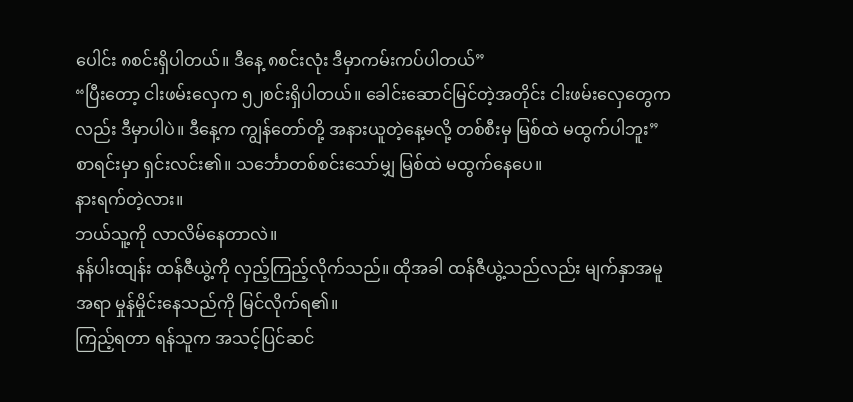ပေါင်း ၈စင်းရှိပါတယ်။ ဒီနေ့ ၈စင်းလုံး ဒီမှာကမ်းကပ်ပါတယ်”
“ပြီးတော့ ငါးဖမ်းလှေက ၅၂စင်းရှိပါတယ်။ ခေါင်းဆောင်မြင်တဲ့အတိုင်း ငါးဖမ်းလှေတွေကလည်း ဒီမှာပါပဲ။ ဒီနေ့က ကျွန်တော်တို့ အနားယူတဲ့နေ့မလို့ တစ်စီးမှ မြစ်ထဲ မထွက်ပါဘူး”
စာရင်းမှာ ရှင်းလင်း၏။ သင်္ဘောတစ်စင်းသော်မျှ မြစ်ထဲ မထွက်နေပေ။
နားရက်တဲ့လား။
ဘယ်သူ့ကို လာလိမ်နေတာလဲ။
နန်ပါးထျန်း ထန်ဇီယွဲ့ကို လှည့်ကြည့်လိုက်သည်။ ထိုအခါ ထန်ဇီယွဲ့သည်လည်း မျက်နှာအမူအရာ မှုန်မှိုင်းနေသည်ကို မြင်လိုက်ရ၏။
ကြည့်ရတာ ရန်သူက အသင့်ပြင်ဆင်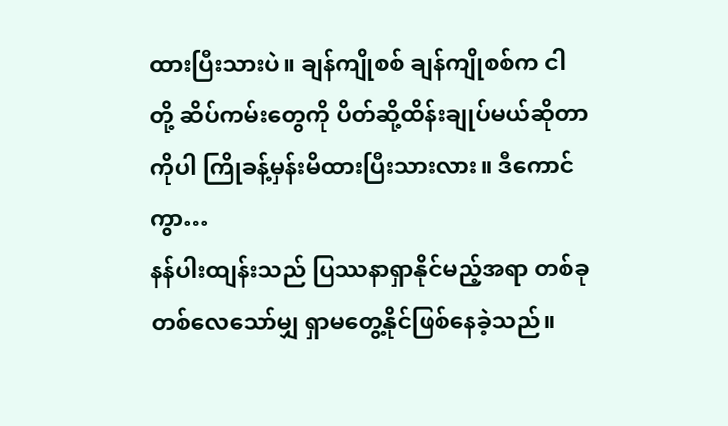ထားပြီးသားပဲ။ ချန်ကျိုစစ် ချန်ကျိုစစ်က ငါတို့ ဆိပ်ကမ်းတွေကို ပိတ်ဆို့ထိန်းချုပ်မယ်ဆိုတာကိုပါ ကြိုခန့်မှန်းမိထားပြီးသားလား။ ဒီကောင်ကွာ…
နန်ပါးထျန်းသည် ပြဿနာရှာနိုင်မည့်အရာ တစ်ခုတစ်လေသော်မျှ ရှာမတွေ့နိုင်ဖြစ်နေခဲ့သည်။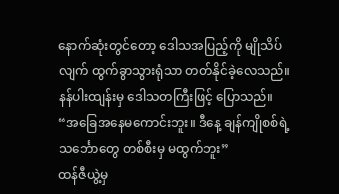နောက်ဆုံးတွင်တော့ ဒေါသအပြည့်ကို မျိုသိပ်လျက် ထွက်ခွာသွားရုံသာ တတ်နိုင်ခဲ့လေသည်။
နန်ပါးထျန်းမှ ဒေါသတကြီးဖြင့် ပြောသည်။
“အခြေအနေမကောင်းဘူး။ ဒီနေ့ ချန်ကျိုစစ်ရဲ့သင်္ဘောတွေ တစ်စီးမှ မထွက်ဘူး”
ထန်ဇီယွဲ့မှ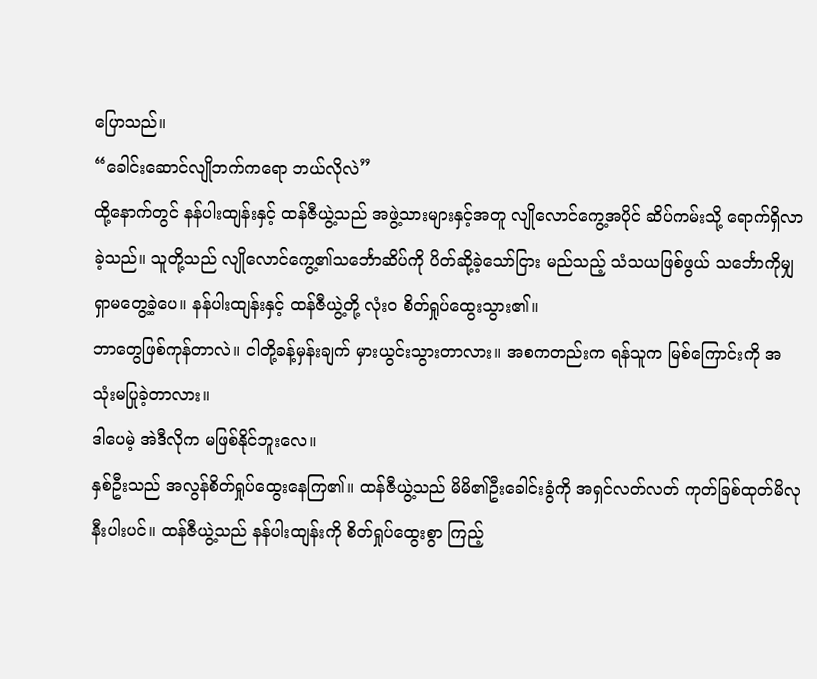ပြောသည်။
“ခေါင်းဆောင်လျိုဘက်ကရော ဘယ်လိုလဲ”
ထို့နောက်တွင် နန်ပါးထျန်းနှင့် ထန်ဇီယွဲ့သည် အဖွဲ့သားများနှင့်အတူ လျိုလောင်ကွေ့အပိုင် ဆိပ်ကမ်းသို့ ရောက်ရှိလာခဲ့သည်။ သူတို့သည် လျိုလောင်ကွေ့၏သင်္ဘောဆိပ်ကို ပိတ်ဆို့ခဲ့သော်ငြား မည်သည့် သံသယဖြစ်ဖွယ် သင်္ဘောကိုမျှ ရှာမတွေ့ခဲ့ပေ။ နန်ပါးထျန်းနှင့် ထန်ဇီယွဲ့တို့ လုံးဝ စိတ်ရှုပ်ထွေးသွား၏။
ဘာတွေဖြစ်ကုန်တာလဲ။ ငါတို့ခန့်မှန်းချက် မှားယွင်းသွားတာလား။ အစကတည်းက ရန်သူက မြစ်ကြောင်းကို အသုံးမပြုခဲ့တာလား။
ဒါပေမဲ့ အဲဒီလိုက မဖြစ်နိုင်ဘူးလေ။
နှစ်ဦးသည် အလွန်စိတ်ရှုပ်ထွေးနေကြ၏။ ထန်ဇီယွဲ့သည် မိမိ၏ဦးခေါင်းခွံကို အရှင်လတ်လတ် ကုတ်ခြစ်ထုတ်မိလုနီးပါးပင်။ ထန်ဇီယွဲ့သည် နန်ပါးထျန်းကို စိတ်ရှုပ်ထွေးစွာ ကြည့်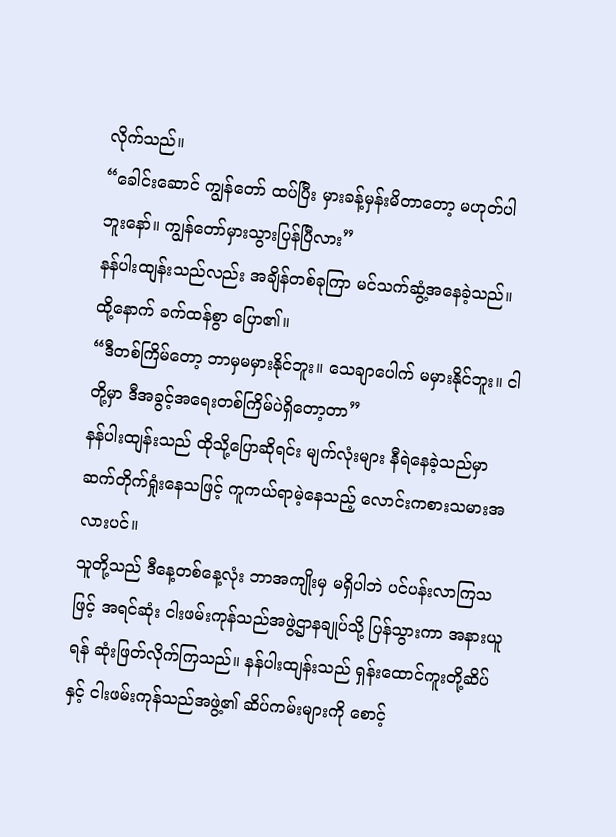လိုက်သည်။
“ခေါင်းဆောင် ကျွန်တော် ထပ်ပြီး မှားခန့်မှန်းမိတာတော့ မဟုတ်ပါဘူးနော်။ ကျွန်တော်မှားသွားပြန်ပြီလား”
နန်ပါးထျန်းသည်လည်း အချိန်တစ်ခုကြာ မင်သက်ဆွံ့အနေခဲ့သည်။ ထို့နောက် ခက်ထန်စွာ ပြော၏။
“ဒီတစ်ကြိမ်တော့ ဘာမှမမှားနိုင်ဘူး။ သေချာပေါက် မမှားနိုင်ဘူး။ ငါတို့မှာ ဒီအခွင့်အရေးတစ်ကြိမ်ပဲရှိတော့တာ”
နန်ပါးထျန်းသည် ထိုသို့ပြောဆိုရင်း မျက်လုံးများ နီရဲနေခဲ့သည်မှာ ဆက်တိုက်ရှုံးနေသဖြင့် ကူကယ်ရာမဲ့နေသည့် လောင်းကစားသမားအလားပင်။
သူတို့သည် ဒီနေ့တစ်နေ့လုံး ဘာအကျိုးမှ မရှိပါဘဲ ပင်ပန်းလာကြသဖြင့် အရင်ဆုံး ငါးဖမ်းကုန်သည်အဖွဲ့ဌာနချုပ်သို့ ပြန်သွားကာ အနားယူရန် ဆုံးဖြတ်လိုက်ကြသည်။ နန်ပါးထျန်းသည် ရှန်းထောင်ကူးတို့ဆိပ်နှင့် ငါးဖမ်းကုန်သည်အဖွဲ့၏ ဆိပ်ကမ်းများကို စောင့်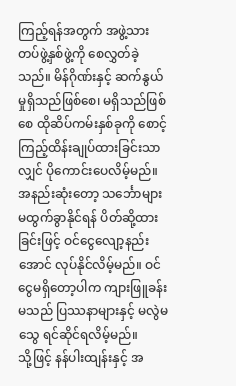ကြည့်ရန်အတွက် အဖွဲ့သားတပ်ဖွဲ့နှစ်ဖွဲ့ကို စေလွှတ်ခဲ့သည်။ မိန်ဂိုဏ်းနှင့် ဆက်နွယ်မှုရှိသည်ဖြစ်စေ၊ မရှိသည်ဖြစ်စေ ထိုဆိပ်ကမ်းနှစ်ခုကို စောင့်ကြည့်ထိန်းချုပ်ထားခြင်းသာလျှင် ပိုကောင်းပေလိမ့်မည်။
အနည်းဆုံးတော့ သင်္ဘောများ မထွက်ခွာနိုင်ရန် ပိတ်ဆို့ထားခြင်းဖြင့် ဝင်ငွေလျော့နည်းအောင် လုပ်နိုင်လိမ့်မည်။ ဝင်ငွေမရှိတော့ပါက ကျားဖြူခန်းမသည် ပြဿနာများနှင့် မလွဲမသွေ ရင်ဆိုင်ရလိမ့်မည်။
သို့ဖြင့် နန်ပါးထျန်းနှင့် အ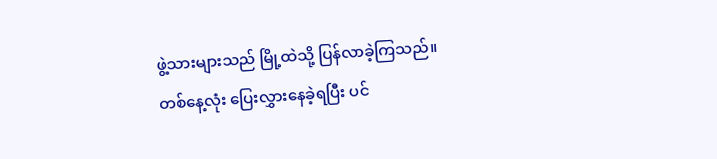ဖွဲ့သားများသည် မြို့ထဲသို့ ပြန်လာခဲ့ကြသည်။
တစ်နေ့လုံး ပြေးလွှားနေခဲ့ရပြီး ပင်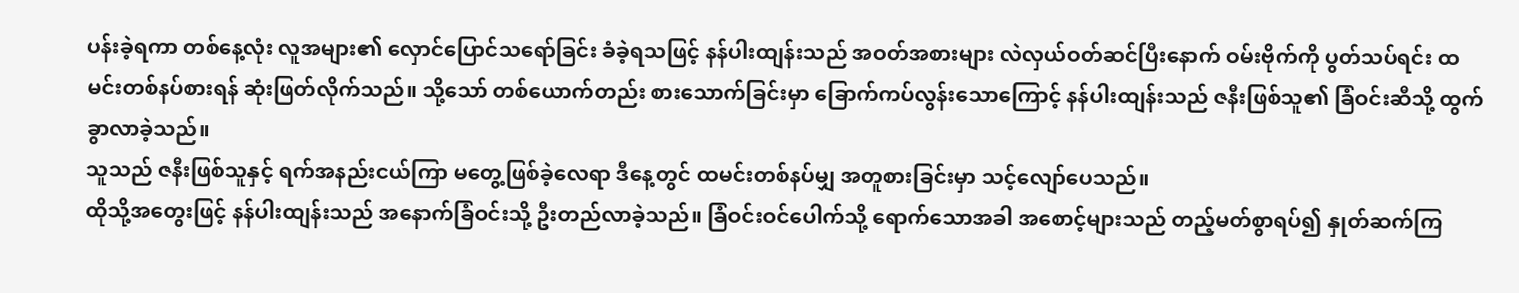ပန်းခဲ့ရကာ တစ်နေ့လုံး လူအများ၏ လှောင်ပြောင်သရော်ခြင်း ခံခဲ့ရသဖြင့် နန်ပါးထျန်းသည် အဝတ်အစားများ လဲလှယ်ဝတ်ဆင်ပြီးနောက် ဝမ်းဗိုက်ကို ပွတ်သပ်ရင်း ထမင်းတစ်နပ်စားရန် ဆုံးဖြတ်လိုက်သည်။ သို့သော် တစ်ယောက်တည်း စားသောက်ခြင်းမှာ ခြောက်ကပ်လွန်းသောကြောင့် နန်ပါးထျန်းသည် ဇနီးဖြစ်သူ၏ ခြံဝင်းဆီသို့ ထွက်ခွာလာခဲ့သည်။
သူသည် ဇနီးဖြစ်သူနှင့် ရက်အနည်းငယ်ကြာ မတွေ့ဖြစ်ခဲ့လေရာ ဒီနေ့တွင် ထမင်းတစ်နပ်မျှ အတူစားခြင်းမှာ သင့်လျော်ပေသည်။
ထိုသို့အတွေးဖြင့် နန်ပါးထျန်းသည် အနောက်ခြံဝင်းသို့ ဦးတည်လာခဲ့သည်။ ခြံဝင်းဝင်ပေါက်သို့ ရောက်သောအခါ အစောင့်များသည် တည့်မတ်စွာရပ်၍ နှုတ်ဆက်ကြ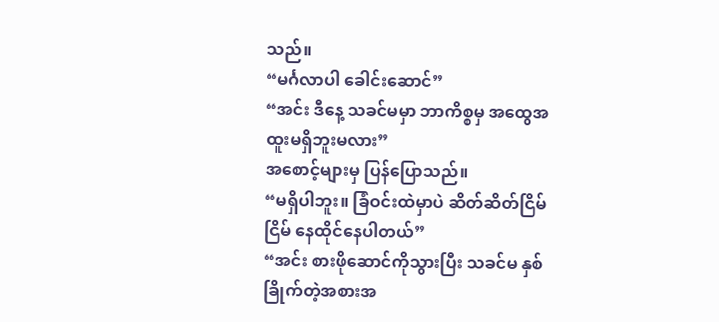သည်။
“မင်္ဂလာပါ ခေါင်းဆောင်”
“အင်း ဒီနေ့ သခင်မမှာ ဘာကိစ္စမှ အထွေအထူးမရှိဘူးမလား”
အစောင့်များမှ ပြန်ပြောသည်။
“မရှိပါဘူး။ ခြံဝင်းထဲမှာပဲ ဆိတ်ဆိတ်ငြိမ်ငြိမ် နေထိုင်နေပါတယ်”
“အင်း စားဖိုဆောင်ကိုသွားပြီး သခင်မ နှစ်ခြိုက်တဲ့အစားအ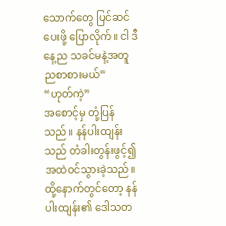သောက်တွေ ပြင်ဆင်ပေးဖို့ ပြောလိုက်။ ငါ ဒီနေ့ည သခင်မနဲ့အတူ ညစာစားမယ်”
“ဟုတ်ကဲ့”
အစောင့်မှ တုံ့ပြန်သည်။ နန်ပါးထျန်းသည် တံခါးတွန်းဖွင့်၍ အထဲဝင်သွားခဲ့သည်။ ထို့နောက်တွင်တော့ နန်ပါးထျန်း၏ ဒေါသတ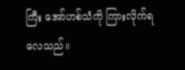ကြီး အော်ဟစ်သံကို ကြားလိုက်ရလေသည်။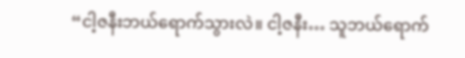“ငါ့ဇနီးဘယ်ရောက်သွားလဲ။ ငါ့ဇနီး… သူဘယ်ရောက်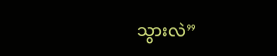သွားလဲ”